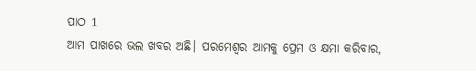ପାଠ 1
ଆମ ପାଖରେ ଭଲ ଖବର ଅଛି। ପରମେଶ୍ୱର ଆମକୁ ପ୍ରେମ ଓ କ୍ଷମା କରିବାର,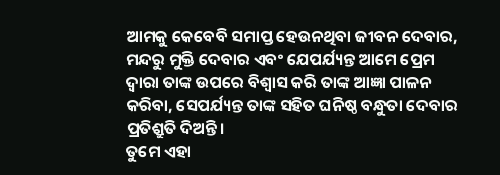ଆମକୁ କେବେବି ସମାପ୍ତ ହେଉନଥିବା ଜୀବନ ଦେବାର, ମନ୍ଦରୁ ମୁକ୍ତି ଦେବାର ଏବଂ ଯେପର୍ଯ୍ୟନ୍ତ ଆମେ ପ୍ରେମ ଦ୍ୱାରା ତାଙ୍କ ଉପରେ ବିଶ୍ୱାସ କରି ତାଙ୍କ ଆଜ୍ଞା ପାଳନ କରିବା, ସେପର୍ଯ୍ୟନ୍ତ ତାଙ୍କ ସହିତ ଘନିଷ୍ଠ ବନ୍ଧୁତା ଦେବାର ପ୍ରତିଶ୍ରୁତି ଦିଅନ୍ତି।
ତୁମେ ଏହା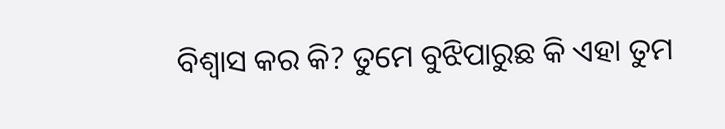ବିଶ୍ୱାସ କର କି? ତୁମେ ବୁଝିପାରୁଛ କି ଏହା ତୁମ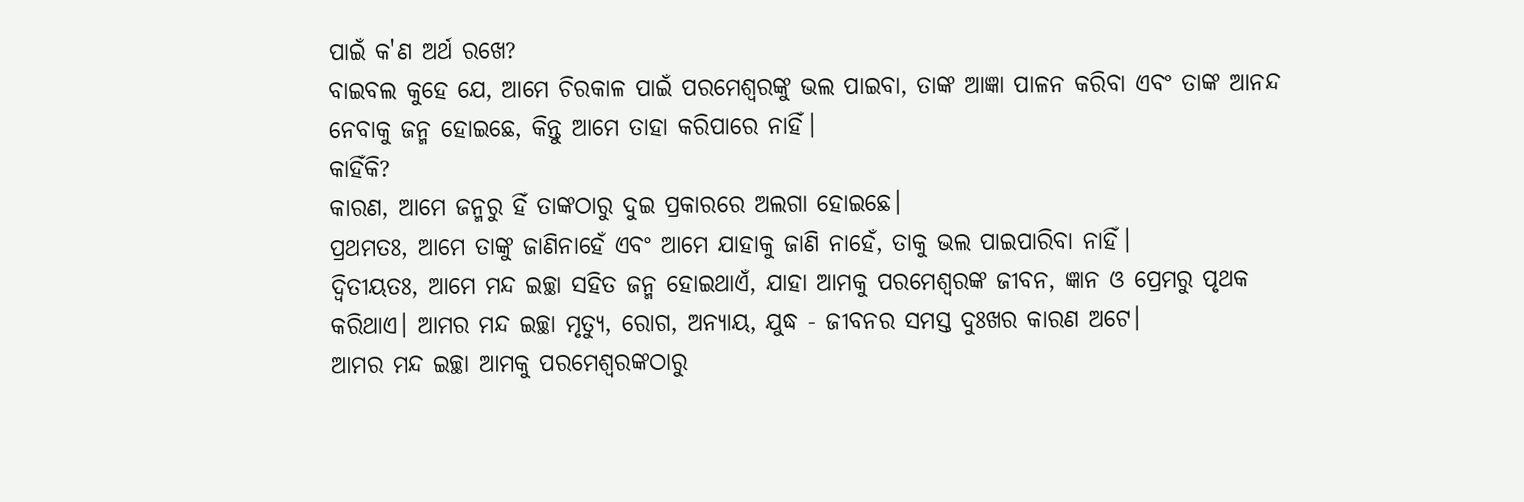ପାଇଁ କ'ଣ ଅର୍ଥ ରଖେ?
ବାଇବଲ କୁହେ ଯେ, ଆମେ ଚିରକାଳ ପାଇଁ ପରମେଶ୍ୱରଙ୍କୁ ଭଲ ପାଇବା, ତାଙ୍କ ଆଜ୍ଞା ପାଳନ କରିବା ଏବଂ ତାଙ୍କ ଆନନ୍ଦ ନେବାକୁ ଜନ୍ମ ହୋଇଛେ, କିନ୍ତୁ ଆମେ ତାହା କରିପାରେ ନାହିଁ।
କାହିଁକି?
କାରଣ, ଆମେ ଜନ୍ମରୁ ହିଁ ତାଙ୍କଠାରୁ ଦୁଇ ପ୍ରକାରରେ ଅଲଗା ହୋଇଛେ।
ପ୍ରଥମତଃ, ଆମେ ତାଙ୍କୁ ଜାଣିନାହେଁ ଏବଂ ଆମେ ଯାହାକୁ ଜାଣି ନାହେଁ, ତାକୁ ଭଲ ପାଇପାରିବା ନାହିଁ।
ଦ୍ୱିତୀୟତଃ, ଆମେ ମନ୍ଦ ଇଚ୍ଛା ସହିତ ଜନ୍ମ ହୋଇଥାଏଁ, ଯାହା ଆମକୁ ପରମେଶ୍ୱରଙ୍କ ଜୀବନ, ଜ୍ଞାନ ଓ ପ୍ରେମରୁ ପୃଥକ କରିଥାଏ। ଆମର ମନ୍ଦ ଇଚ୍ଛା ମୃତ୍ୟୁ, ରୋଗ, ଅନ୍ୟାୟ, ଯୁଦ୍ଧ - ଜୀବନର ସମସ୍ତ ଦୁଃଖର କାରଣ ଅଟେ।
ଆମର ମନ୍ଦ ଇଚ୍ଛା ଆମକୁ ପରମେଶ୍ୱରଙ୍କଠାରୁ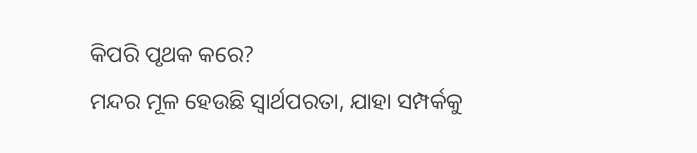କିପରି ପୃଥକ କରେ?
ମନ୍ଦର ମୂଳ ହେଉଛି ସ୍ୱାର୍ଥପରତା, ଯାହା ସମ୍ପର୍କକୁ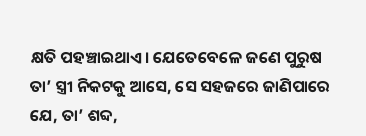କ୍ଷତି ପହଞ୍ଚାଇଥାଏ। ଯେତେବେଳେ ଜଣେ ପୁରୁଷ ତା’ ସ୍ତ୍ରୀ ନିକଟକୁ ଆସେ, ସେ ସହଜରେ ଜାଣିପାରେ ଯେ, ତା’ ଶବ୍ଦ,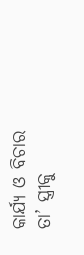କାର୍ଯ୍ୟ ଓ ବିଚାର ତା’ ସ୍ତ୍ରୀକୁ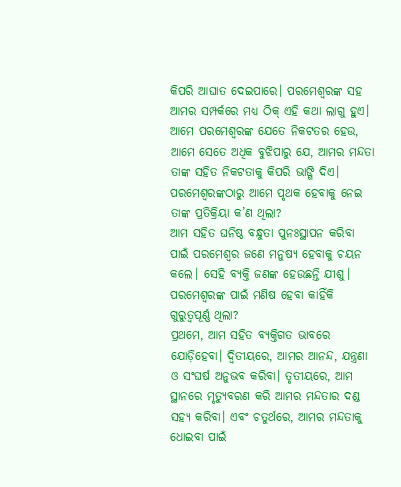କିପରି ଆଘାତ ଦେଇପାରେ। ପରମେଶ୍ୱରଙ୍କ ସହ ଆମର ସମ୍ପର୍କରେ ମଧ୍ୟ ଠିକ୍ ଏହି କଥା ଲାଗୁ ହୁଏ। ଆମେ ପରମେଶ୍ୱରଙ୍କ ଯେତେ ନିକଟତର ହେଉ, ଆମେ ସେତେ ଅଧିକ ବୁଝିପାରୁ ଯେ, ଆମର ମନ୍ଦତା ତାଙ୍କ ସହିତ ନିକଟତାକୁ କିପରି ଭାଙ୍ଗି ଦିଏ।
ପରମେଶ୍ୱରଙ୍କଠାରୁ ଆମେ ପୃଥକ ହେବାକୁ ନେଇ ତାଙ୍କ ପ୍ରତିକ୍ରିୟା କ’ଣ ଥିଲା?
ଆମ ସହିତ ଘନିଷ୍ଠ ବନ୍ଧୁତା ପୁନଃସ୍ଥାପନ କରିବା ପାଇଁ ପରମେଶ୍ୱର ଜଣେ ମନୁଷ୍ୟ ହେବାକୁ ଚୟନ କଲେ। ସେହି ବ୍ୟକ୍ତି ଜଣଙ୍କ ହେଉଛନ୍ତି ଯୀଶୁ।
ପରମେଶ୍ୱରଙ୍କ ପାଇଁ ମଣିଷ ହେବା କାହିଁକି ଗୁରୁତ୍ୱପୂର୍ଣ୍ଣ ଥିଲା?
ପ୍ରଥମେ, ଆମ ସହିତ ବ୍ୟକ୍ତିଗତ ଭାବରେ ଯୋଡ଼ିହେବା। ଦ୍ୱିତୀୟରେ, ଆମର ଆନନ୍ଦ, ଯନ୍ତ୍ରଣା ଓ ସଂଘର୍ଷ ଅନୁଭବ କରିବା। ତୃତୀୟରେ, ଆମ ସ୍ଥାନରେ ମୃତ୍ୟୁବରଣ କରି ଆମର ମନ୍ଦତାର ଦଣ୍ଡ ସହ୍ୟ କରିବା। ଏବଂ ଚତୁର୍ଥରେ, ଆମର ମନ୍ଦତାକୁ ଧୋଇବା ପାଇଁ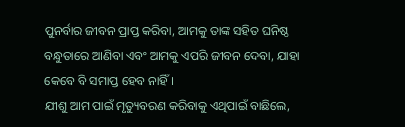ପୁନର୍ବାର ଜୀବନ ପ୍ରାପ୍ତ କରିବା, ଆମକୁ ତାଙ୍କ ସହିତ ଘନିଷ୍ଠ ବନ୍ଧୁତାରେ ଆଣିବା ଏବଂ ଆମକୁ ଏପରି ଜୀବନ ଦେବା, ଯାହା କେବେ ବି ସମାପ୍ତ ହେବ ନାହିଁ।
ଯୀଶୁ ଆମ ପାଇଁ ମୃତ୍ୟୁବରଣ କରିବାକୁ ଏଥିପାଇଁ ବାଛିଲେ,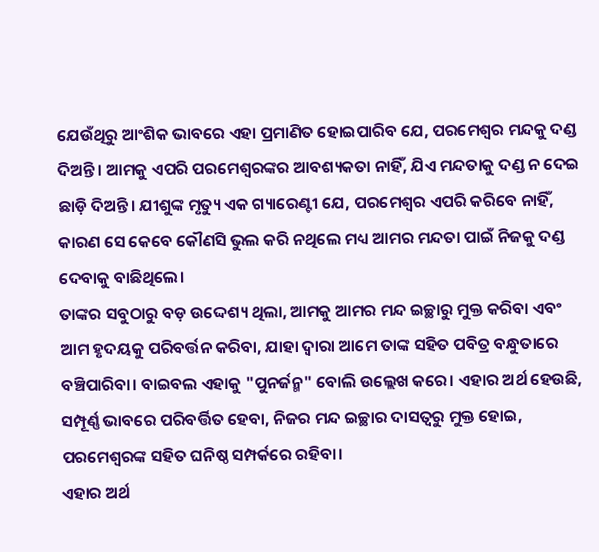ଯେଉଁଥିରୁ ଆଂଶିକ ଭାବରେ ଏହା ପ୍ରମାଣିତ ହୋଇପାରିବ ଯେ, ପରମେଶ୍ୱର ମନ୍ଦକୁ ଦଣ୍ଡ ଦିଅନ୍ତି। ଆମକୁ ଏପରି ପରମେଶ୍ୱରଙ୍କର ଆବଶ୍ୟକତା ନାହିଁ, ଯିଏ ମନ୍ଦତାକୁ ଦଣ୍ଡ ନ ଦେଇ ଛାଡ଼ି ଦିଅନ୍ତି। ଯୀଶୁଙ୍କ ମୃତ୍ୟୁ ଏକ ଗ୍ୟାରେଣ୍ଟୀ ଯେ, ପରମେଶ୍ୱର ଏପରି କରିବେ ନାହିଁ, କାରଣ ସେ କେବେ କୌଣସି ଭୁଲ କରି ନଥିଲେ ମଧ୍ୟ ଆମର ମନ୍ଦତା ପାଇଁ ନିଜକୁ ଦଣ୍ଡ ଦେବାକୁ ବାଛିଥିଲେ।
ତାଙ୍କର ସବୁଠାରୁ ବଡ଼ ଉଦ୍ଦେଶ୍ୟ ଥିଲା, ଆମକୁ ଆମର ମନ୍ଦ ଇଚ୍ଛାରୁ ମୁକ୍ତ କରିବା ଏବଂ ଆମ ହୃଦୟକୁ ପରିବର୍ତ୍ତନ କରିବା, ଯାହା ଦ୍ଵାରା ଆମେ ତାଙ୍କ ସହିତ ପବିତ୍ର ବନ୍ଧୁତାରେ ବଞ୍ଚିପାରିବା। ବାଇବଲ ଏହାକୁ "ପୁନର୍ଜନ୍ମ" ବୋଲି ଉଲ୍ଲେଖ କରେ। ଏହାର ଅର୍ଥ ହେଉଛି, ସମ୍ପୂର୍ଣ୍ଣ ଭାବରେ ପରିବର୍ତ୍ତିତ ହେବା, ନିଜର ମନ୍ଦ ଇଚ୍ଛାର ଦାସତ୍ୱରୁ ମୁକ୍ତ ହୋଇ, ପରମେଶ୍ୱରଙ୍କ ସହିତ ଘନିଷ୍ଠ ସମ୍ପର୍କରେ ରହିବା।
ଏହାର ଅର୍ଥ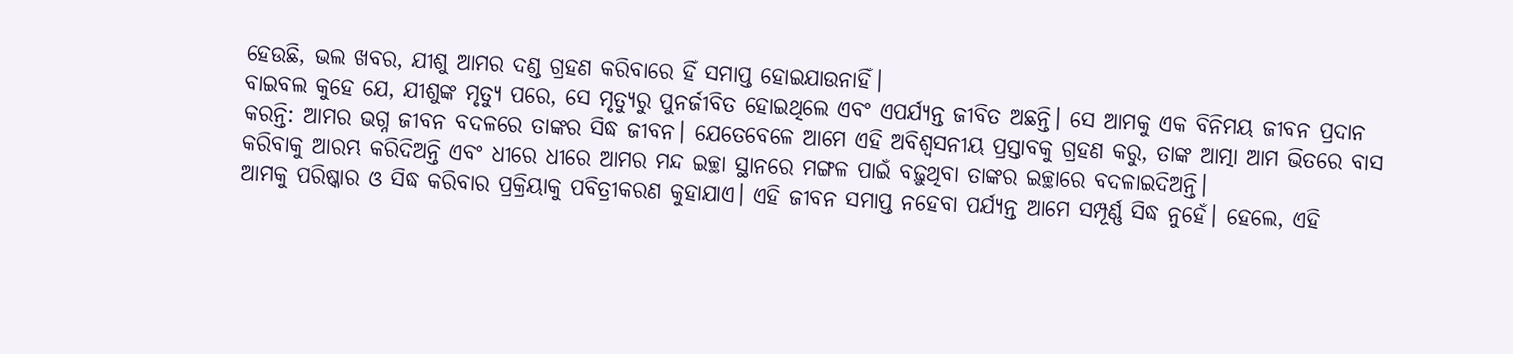ହେଉଛି, ଭଲ ଖବର, ଯୀଶୁ ଆମର ଦଣ୍ଡ ଗ୍ରହଣ କରିବାରେ ହିଁ ସମାପ୍ତ ହୋଇଯାଉନାହିଁ।
ବାଇବଲ କୁହେ ଯେ, ଯୀଶୁଙ୍କ ମୃତ୍ୟୁ ପରେ, ସେ ମୃତ୍ୟୁରୁ ପୁନର୍ଜୀବିତ ହୋଇଥିଲେ ଏବଂ ଏପର୍ଯ୍ୟନ୍ତ ଜୀବିତ ଅଛନ୍ତି। ସେ ଆମକୁ ଏକ ବିନିମୟ ଜୀବନ ପ୍ରଦାନ କରନ୍ତି: ଆମର ଭଗ୍ନ ଜୀବନ ବଦଳରେ ତାଙ୍କର ସିଦ୍ଧ ଜୀବନ। ଯେତେବେଳେ ଆମେ ଏହି ଅବିଶ୍ୱସନୀୟ ପ୍ରସ୍ତାବକୁ ଗ୍ରହଣ କରୁ, ତାଙ୍କ ଆତ୍ମା ଆମ ଭିତରେ ବାସ କରିବାକୁ ଆରମ୍ଭ କରିଦିଅନ୍ତି ଏବଂ ଧୀରେ ଧୀରେ ଆମର ମନ୍ଦ ଇଚ୍ଛା ସ୍ଥାନରେ ମଙ୍ଗଳ ପାଇଁ ବଢ଼ୁଥିବା ତାଙ୍କର ଇଚ୍ଛାରେ ବଦଳାଇଦିଅନ୍ତି।
ଆମକୁ ପରିଷ୍କାର ଓ ସିଦ୍ଧ କରିବାର ପ୍ରକ୍ରିୟାକୁ ପବିତ୍ରୀକରଣ କୁହାଯାଏ। ଏହି ଜୀବନ ସମାପ୍ତ ନହେବା ପର୍ଯ୍ୟନ୍ତ ଆମେ ସମ୍ପୂର୍ଣ୍ଣ ସିଦ୍ଧ ନୁହେଁ। ହେଲେ, ଏହି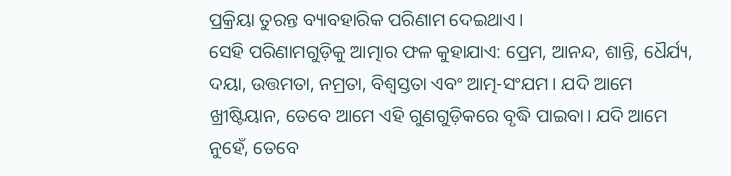ପ୍ରକ୍ରିୟା ତୁରନ୍ତ ବ୍ୟାବହାରିକ ପରିଣାମ ଦେଇଥାଏ।
ସେହି ପରିଣାମଗୁଡ଼ିକୁ ଆତ୍ମାର ଫଳ କୁହାଯାଏ: ପ୍ରେମ, ଆନନ୍ଦ, ଶାନ୍ତି, ଧୈର୍ଯ୍ୟ, ଦୟା, ଉତ୍ତମତା, ନମ୍ରତା, ବିଶ୍ୱସ୍ତତା ଏବଂ ଆତ୍ମ-ସଂଯମ। ଯଦି ଆମେ ଖ୍ରୀଷ୍ଟିୟାନ, ତେବେ ଆମେ ଏହି ଗୁଣଗୁଡ଼ିକରେ ବୃଦ୍ଧି ପାଇବା। ଯଦି ଆମେ ନୁହେଁ, ତେବେ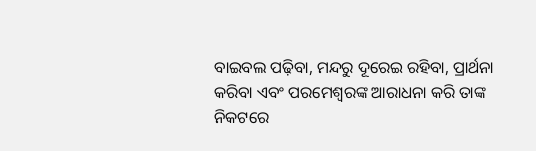ବାଇବଲ ପଢ଼ିବା, ମନ୍ଦରୁ ଦୂରେଇ ରହିବା, ପ୍ରାର୍ଥନା କରିବା ଏବଂ ପରମେଶ୍ୱରଙ୍କ ଆରାଧନା କରି ତାଙ୍କ ନିକଟରେ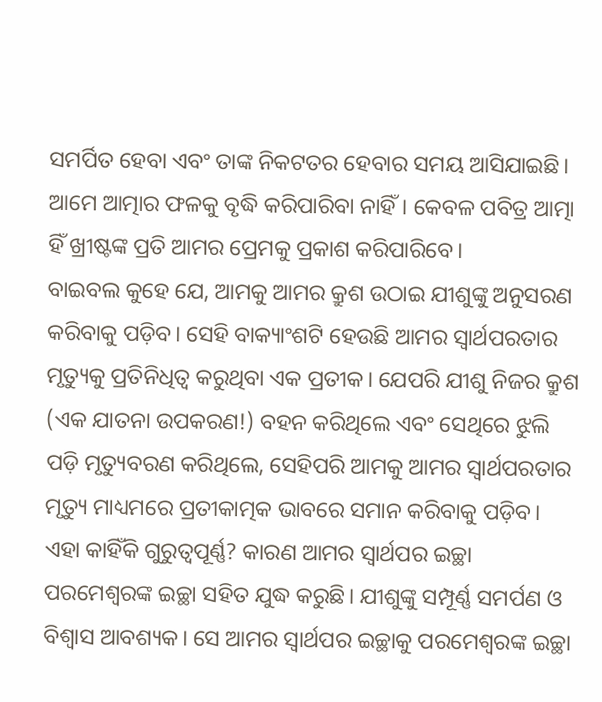ସମର୍ପିତ ହେବା ଏବଂ ତାଙ୍କ ନିକଟତର ହେବାର ସମୟ ଆସିଯାଇଛି।
ଆମେ ଆତ୍ମାର ଫଳକୁ ବୃଦ୍ଧି କରିପାରିବା ନାହିଁ। କେବଳ ପବିତ୍ର ଆତ୍ମା ହିଁ ଖ୍ରୀଷ୍ଟଙ୍କ ପ୍ରତି ଆମର ପ୍ରେମକୁ ପ୍ରକାଶ କରିପାରିବେ।
ବାଇବଲ କୁହେ ଯେ, ଆମକୁ ଆମର କ୍ରୁଶ ଉଠାଇ ଯୀଶୁଙ୍କୁ ଅନୁସରଣ କରିବାକୁ ପଡ଼ିବ। ସେହି ବାକ୍ୟାଂଶଟି ହେଉଛି ଆମର ସ୍ୱାର୍ଥପରତାର ମୃତ୍ୟୁକୁ ପ୍ରତିନିଧିତ୍ୱ କରୁଥିବା ଏକ ପ୍ରତୀକ। ଯେପରି ଯୀଶୁ ନିଜର କ୍ରୁଶ (ଏକ ଯାତନା ଉପକରଣ!) ବହନ କରିଥିଲେ ଏବଂ ସେଥିରେ ଝୁଲି ପଡ଼ି ମୃତ୍ୟୁବରଣ କରିଥିଲେ, ସେହିପରି ଆମକୁ ଆମର ସ୍ୱାର୍ଥପରତାର ମୃତ୍ୟୁ ମାଧ୍ୟମରେ ପ୍ରତୀକାତ୍ମକ ଭାବରେ ସମାନ କରିବାକୁ ପଡ଼ିବ।
ଏହା କାହିଁକି ଗୁରୁତ୍ୱପୂର୍ଣ୍ଣ? କାରଣ ଆମର ସ୍ୱାର୍ଥପର ଇଚ୍ଛା ପରମେଶ୍ୱରଙ୍କ ଇଚ୍ଛା ସହିତ ଯୁଦ୍ଧ କରୁଛି। ଯୀଶୁଙ୍କୁ ସମ୍ପୂର୍ଣ୍ଣ ସମର୍ପଣ ଓ ବିଶ୍ୱାସ ଆବଶ୍ୟକ। ସେ ଆମର ସ୍ୱାର୍ଥପର ଇଚ୍ଛାକୁ ପରମେଶ୍ୱରଙ୍କ ଇଚ୍ଛା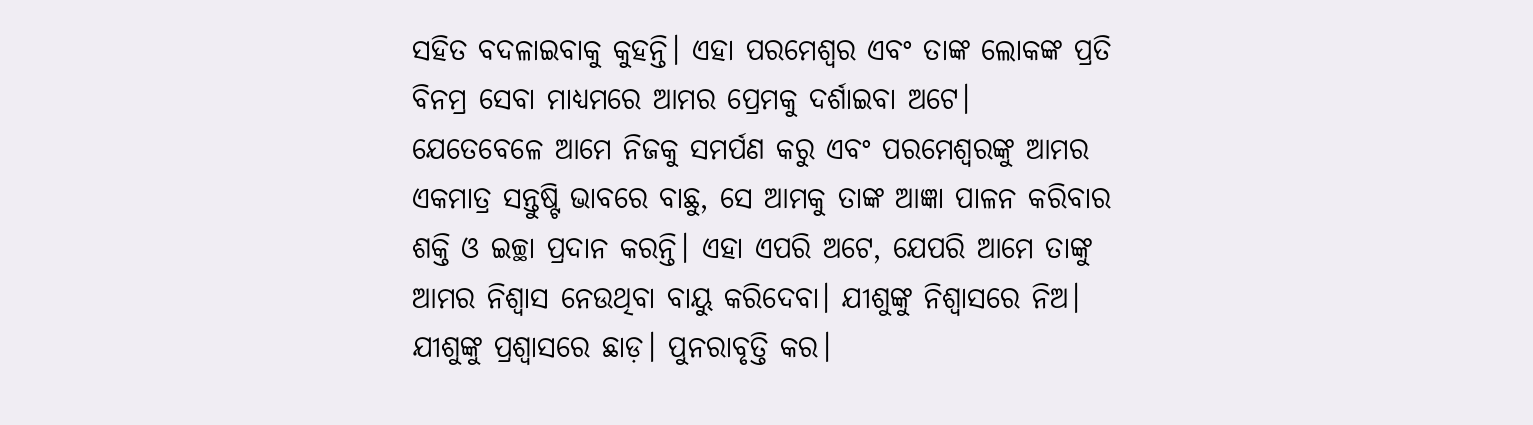ସହିତ ବଦଳାଇବାକୁ କୁହନ୍ତି। ଏହା ପରମେଶ୍ୱର ଏବଂ ତାଙ୍କ ଲୋକଙ୍କ ପ୍ରତି ବିନମ୍ର ସେବା ମାଧ୍ୟମରେ ଆମର ପ୍ରେମକୁ ଦର୍ଶାଇବା ଅଟେ।
ଯେତେବେଳେ ଆମେ ନିଜକୁ ସମର୍ପଣ କରୁ ଏବଂ ପରମେଶ୍ୱରଙ୍କୁ ଆମର ଏକମାତ୍ର ସନ୍ତୁଷ୍ଟି ଭାବରେ ବାଛୁ, ସେ ଆମକୁ ତାଙ୍କ ଆଜ୍ଞା ପାଳନ କରିବାର ଶକ୍ତି ଓ ଇଚ୍ଛା ପ୍ରଦାନ କରନ୍ତି। ଏହା ଏପରି ଅଟେ, ଯେପରି ଆମେ ତାଙ୍କୁ ଆମର ନିଶ୍ୱାସ ନେଉଥିବା ବାୟୁ କରିଦେବା। ଯୀଶୁଙ୍କୁ ନିଶ୍ୱାସରେ ନିଅ। ଯୀଶୁଙ୍କୁ ପ୍ରଶ୍ୱାସରେ ଛାଡ଼। ପୁନରାବୃତ୍ତି କର।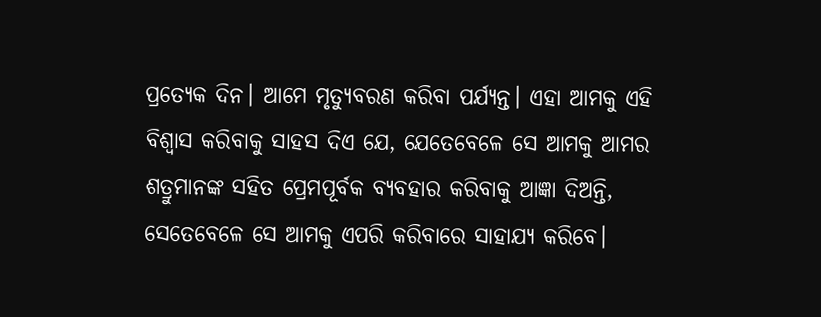ପ୍ରତ୍ୟେକ ଦିନ। ଆମେ ମୃତ୍ୟୁବରଣ କରିବା ପର୍ଯ୍ୟନ୍ତ। ଏହା ଆମକୁ ଏହି ବିଶ୍ୱାସ କରିବାକୁ ସାହସ ଦିଏ ଯେ, ଯେତେବେଳେ ସେ ଆମକୁ ଆମର ଶତ୍ରୁମାନଙ୍କ ସହିତ ପ୍ରେମପୂର୍ବକ ବ୍ୟବହାର କରିବାକୁ ଆଜ୍ଞା ଦିଅନ୍ତି, ସେତେବେଳେ ସେ ଆମକୁ ଏପରି କରିବାରେ ସାହାଯ୍ୟ କରିବେ।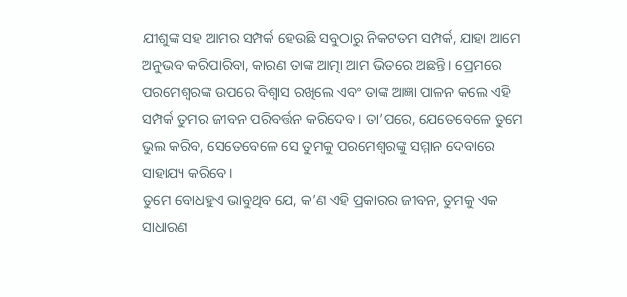ଯୀଶୁଙ୍କ ସହ ଆମର ସମ୍ପର୍କ ହେଉଛି ସବୁଠାରୁ ନିକଟତମ ସମ୍ପର୍କ, ଯାହା ଆମେ ଅନୁଭବ କରିପାରିବା, କାରଣ ତାଙ୍କ ଆତ୍ମା ଆମ ଭିତରେ ଅଛନ୍ତି। ପ୍ରେମରେ ପରମେଶ୍ୱରଙ୍କ ଉପରେ ବିଶ୍ୱାସ ରଖିଲେ ଏବଂ ତାଙ୍କ ଆଜ୍ଞା ପାଳନ କଲେ ଏହି ସମ୍ପର୍କ ତୁମର ଜୀବନ ପରିବର୍ତ୍ତନ କରିଦେବ। ତା’ପରେ, ଯେତେବେଳେ ତୁମେ ଭୁଲ କରିବ, ସେତେବେଳେ ସେ ତୁମକୁ ପରମେଶ୍ୱରଙ୍କୁ ସମ୍ମାନ ଦେବାରେ ସାହାଯ୍ୟ କରିବେ।
ତୁମେ ବୋଧହୁଏ ଭାବୁଥିବ ଯେ, କ’ଣ ଏହି ପ୍ରକାରର ଜୀବନ, ତୁମକୁ ଏକ ସାଧାରଣ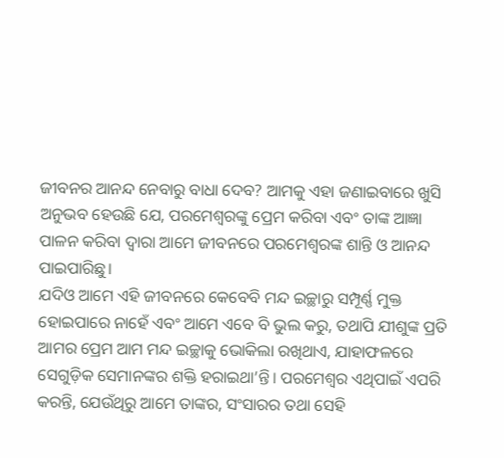ଜୀବନର ଆନନ୍ଦ ନେବାରୁ ବାଧା ଦେବ? ଆମକୁ ଏହା ଜଣାଇବାରେ ଖୁସି ଅନୁଭବ ହେଉଛି ଯେ, ପରମେଶ୍ୱରଙ୍କୁ ପ୍ରେମ କରିବା ଏବଂ ତାଙ୍କ ଆଜ୍ଞା ପାଳନ କରିବା ଦ୍ୱାରା ଆମେ ଜୀବନରେ ପରମେଶ୍ୱରଙ୍କ ଶାନ୍ତି ଓ ଆନନ୍ଦ ପାଇପାରିଛୁ।
ଯଦିଓ ଆମେ ଏହି ଜୀବନରେ କେବେବି ମନ୍ଦ ଇଚ୍ଛାରୁ ସମ୍ପୂର୍ଣ୍ଣ ମୁକ୍ତ ହୋଇପାରେ ନାହେଁ ଏବଂ ଆମେ ଏବେ ବି ଭୁଲ କରୁ, ତଥାପି ଯୀଶୁଙ୍କ ପ୍ରତି ଆମର ପ୍ରେମ ଆମ ମନ୍ଦ ଇଚ୍ଛାକୁ ଭୋକିଲା ରଖିଥାଏ, ଯାହାଫଳରେ ସେଗୁଡ଼ିକ ସେମାନଙ୍କର ଶକ୍ତି ହରାଇଥା’ନ୍ତି। ପରମେଶ୍ୱର ଏଥିପାଇଁ ଏପରି କରନ୍ତି, ଯେଉଁଥିରୁ ଆମେ ତାଙ୍କର, ସଂସାରର ତଥା ସେହି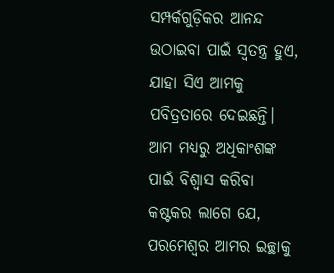ସମ୍ପର୍କଗୁଡ଼ିକର ଆନନ୍ଦ ଉଠାଇବା ପାଇଁ ସ୍ୱତନ୍ତ୍ର ହୁଏ, ଯାହା ସିଏ ଆମକୁ ପବିତ୍ରତାରେ ଦେଇଛନ୍ତି।
ଆମ ମଧ୍ୟରୁ ଅଧିକାଂଶଙ୍କ ପାଇଁ ବିଶ୍ୱାସ କରିବା କଷ୍ଟକର ଲାଗେ ଯେ, ପରମେଶ୍ୱର ଆମର ଇଚ୍ଛାକୁ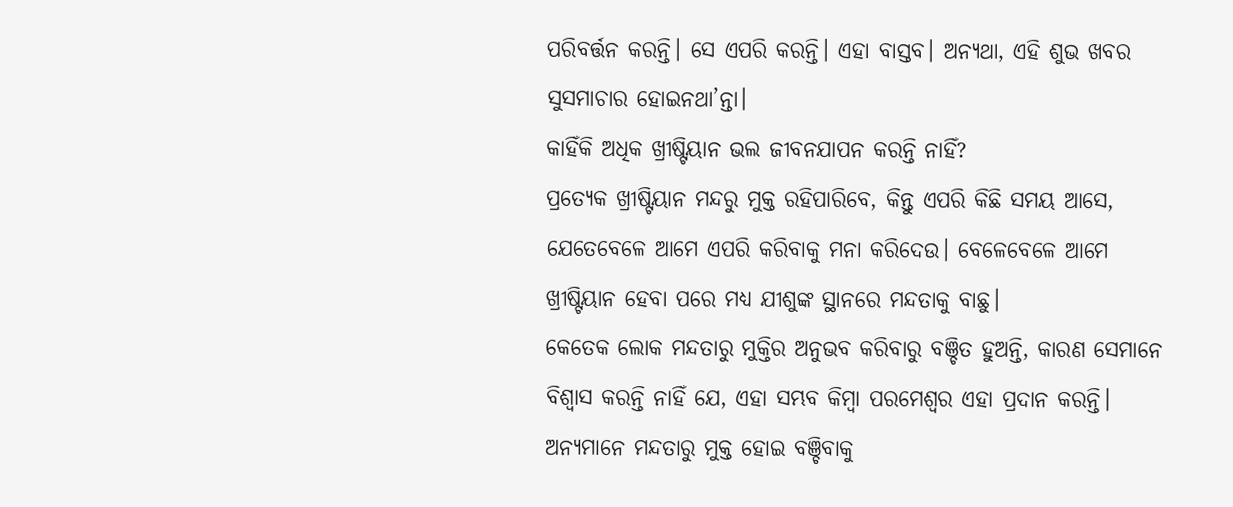ପରିବର୍ତ୍ତନ କରନ୍ତି। ସେ ଏପରି କରନ୍ତି। ଏହା ବାସ୍ତବ। ଅନ୍ୟଥା, ଏହି ଶୁଭ ଖବର ସୁସମାଚାର ହୋଇନଥା’ନ୍ତା।
କାହିଁକି ଅଧିକ ଖ୍ରୀଷ୍ଟିୟାନ ଭଲ ଜୀବନଯାପନ କରନ୍ତି ନାହିଁ?
ପ୍ରତ୍ୟେକ ଖ୍ରୀଷ୍ଟିୟାନ ମନ୍ଦରୁ ମୁକ୍ତ ରହିପାରିବେ, କିନ୍ତୁ ଏପରି କିଛି ସମୟ ଆସେ, ଯେତେବେଳେ ଆମେ ଏପରି କରିବାକୁ ମନା କରିଦେଉ। ବେଳେବେଳେ ଆମେ ଖ୍ରୀଷ୍ଟିୟାନ ହେବା ପରେ ମଧ୍ୟ ଯୀଶୁଙ୍କ ସ୍ଥାନରେ ମନ୍ଦତାକୁ ବାଛୁ।
କେତେକ ଲୋକ ମନ୍ଦତାରୁ ମୁକ୍ତିର ଅନୁଭବ କରିବାରୁ ବଞ୍ଚିତ ହୁଅନ୍ତି, କାରଣ ସେମାନେ ବିଶ୍ୱାସ କରନ୍ତି ନାହିଁ ଯେ, ଏହା ସମ୍ଭବ କିମ୍ବା ପରମେଶ୍ୱର ଏହା ପ୍ରଦାନ କରନ୍ତି। ଅନ୍ୟମାନେ ମନ୍ଦତାରୁ ମୁକ୍ତ ହୋଇ ବଞ୍ଚିବାକୁ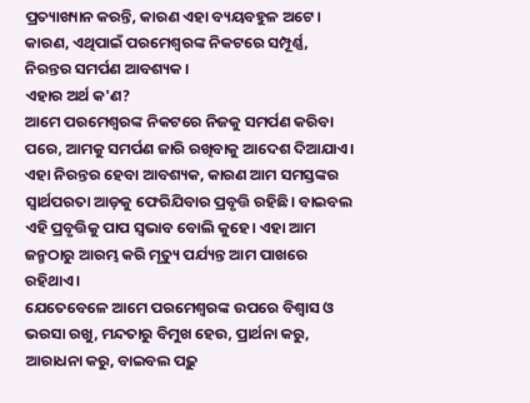ପ୍ରତ୍ୟାଖ୍ୟାନ କରନ୍ତି, କାରଣ ଏହା ବ୍ୟୟବହୁଳ ଅଟେ। କାରଣ, ଏଥିପାଇଁ ପରମେଶ୍ୱରଙ୍କ ନିକଟରେ ସମ୍ପୂର୍ଣ୍ଣ, ନିରନ୍ତର ସମର୍ପଣ ଆବଶ୍ୟକ।
ଏହାର ଅର୍ଥ କ'ଣ?
ଆମେ ପରମେଶ୍ୱରଙ୍କ ନିକଟରେ ନିଜକୁ ସମର୍ପଣ କରିବା ପରେ, ଆମକୁ ସମର୍ପଣ ଜାରି ରଖିବାକୁ ଆଦେଶ ଦିଆଯାଏ। ଏହା ନିରନ୍ତର ହେବା ଆବଶ୍ୟକ, କାରଣ ଆମ ସମସ୍ତଙ୍କର ସ୍ୱାର୍ଥପରତା ଆଡ଼କୁ ଫେରିଯିବାର ପ୍ରବୃତ୍ତି ରହିଛି। ବାଇବଲ ଏହି ପ୍ରବୃତ୍ତିକୁ ପାପ ସ୍ୱଭାବ ବୋଲି କୁହେ। ଏହା ଆମ ଜନ୍ମଠାରୁ ଆରମ୍ଭ କରି ମୃତ୍ୟୁ ପର୍ଯ୍ୟନ୍ତ ଆମ ପାଖରେ ରହିଥାଏ।
ଯେତେବେଳେ ଆମେ ପରମେଶ୍ୱରଙ୍କ ଉପରେ ବିଶ୍ୱାସ ଓ ଭରସା ରଖୁ, ମନ୍ଦତାରୁ ବିମୁଖ ହେଉ, ପ୍ରାର୍ଥନା କରୁ, ଆରାଧନା କରୁ, ବାଇବଲ ପଢ଼ୁ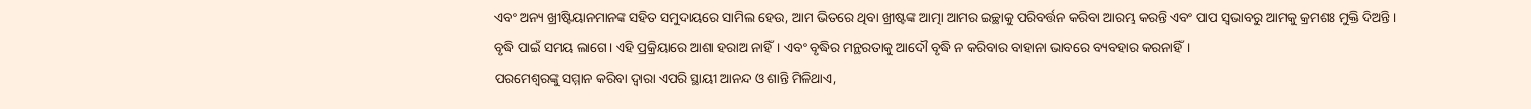ଏବଂ ଅନ୍ୟ ଖ୍ରୀଷ୍ଟିୟାନମାନଙ୍କ ସହିତ ସମୁଦାୟରେ ସାମିଲ ହେଉ, ଆମ ଭିତରେ ଥିବା ଖ୍ରୀଷ୍ଟଙ୍କ ଆତ୍ମା ଆମର ଇଚ୍ଛାକୁ ପରିବର୍ତ୍ତନ କରିବା ଆରମ୍ଭ କରନ୍ତି ଏବଂ ପାପ ସ୍ୱଭାବରୁ ଆମକୁ କ୍ରମଶଃ ମୁକ୍ତି ଦିଅନ୍ତି।
ବୃଦ୍ଧି ପାଇଁ ସମୟ ଲାଗେ। ଏହି ପ୍ରକ୍ରିୟାରେ ଆଶା ହରାଅ ନାହିଁ। ଏବଂ ବୃଦ୍ଧିର ମନ୍ଥରତାକୁ ଆଦୌ ବୃଦ୍ଧି ନ କରିବାର ବାହାନା ଭାବରେ ବ୍ୟବହାର କରନାହିଁ।
ପରମେଶ୍ୱରଙ୍କୁ ସମ୍ମାନ କରିବା ଦ୍ୱାରା ଏପରି ସ୍ଥାୟୀ ଆନନ୍ଦ ଓ ଶାନ୍ତି ମିଳିଥାଏ,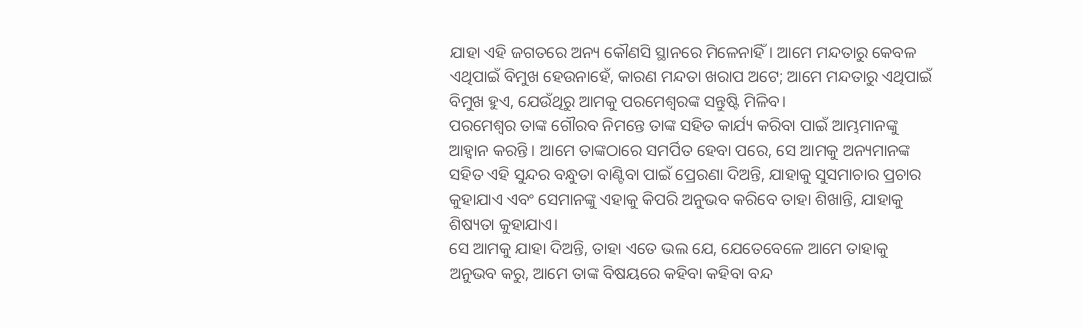ଯାହା ଏହି ଜଗତରେ ଅନ୍ୟ କୌଣସି ସ୍ଥାନରେ ମିଳେନାହିଁ। ଆମେ ମନ୍ଦତାରୁ କେବଳ ଏଥିପାଇଁ ବିମୁଖ ହେଉନାହେଁ, କାରଣ ମନ୍ଦତା ଖରାପ ଅଟେ; ଆମେ ମନ୍ଦତାରୁ ଏଥିପାଇଁ ବିମୁଖ ହୁଏ, ଯେଉଁଥିରୁ ଆମକୁ ପରମେଶ୍ୱରଙ୍କ ସନ୍ତୁଷ୍ଟି ମିଳିବ।
ପରମେଶ୍ୱର ତାଙ୍କ ଗୌରବ ନିମନ୍ତେ ତାଙ୍କ ସହିତ କାର୍ଯ୍ୟ କରିବା ପାଇଁ ଆମ୍ଭମାନଙ୍କୁ ଆହ୍ୱାନ କରନ୍ତି । ଆମେ ତାଙ୍କଠାରେ ସମର୍ପିତ ହେବା ପରେ, ସେ ଆମକୁ ଅନ୍ୟମାନଙ୍କ ସହିତ ଏହି ସୁନ୍ଦର ବନ୍ଧୁତା ବାଣ୍ଟିବା ପାଇଁ ପ୍ରେରଣା ଦିଅନ୍ତି, ଯାହାକୁ ସୁସମାଚାର ପ୍ରଚାର କୁହାଯାଏ ଏବଂ ସେମାନଙ୍କୁ ଏହାକୁ କିପରି ଅନୁଭବ କରିବେ ତାହା ଶିଖାନ୍ତି, ଯାହାକୁ ଶିଷ୍ୟତା କୁହାଯାଏ।
ସେ ଆମକୁ ଯାହା ଦିଅନ୍ତି, ତାହା ଏତେ ଭଲ ଯେ, ଯେତେବେଳେ ଆମେ ତାହାକୁ ଅନୁଭବ କରୁ, ଆମେ ତାଙ୍କ ବିଷୟରେ କହିବା କହିବା ବନ୍ଦ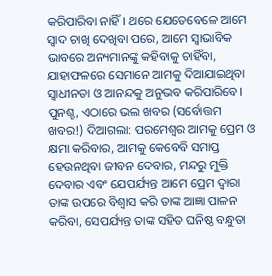କରିପାରିବା ନାହିଁ। ଥରେ ଯେତେବେଳେ ଆମେ ସ୍ୱାଦ ଚାଖି ଦେଖିବା ପରେ, ଆମେ ସ୍ୱାଭାବିକ ଭାବରେ ଅନ୍ୟମାନଙ୍କୁ କହିବାକୁ ଚାହିଁବା, ଯାହାଫଳରେ ସେମାନେ ଆମକୁ ଦିଆଯାଇଥିବା ସ୍ୱାଧୀନତା ଓ ଆନନ୍ଦକୁ ଅନୁଭବ କରିପାରିବେ।
ପୁନଶ୍ଚ, ଏଠାରେ ଭଲ ଖବର (ସର୍ବୋତ୍ତମ ଖବର!) ଦିଆଗଲା: ପରମେଶ୍ୱର ଆମକୁ ପ୍ରେମ ଓ କ୍ଷମା କରିବାର, ଆମକୁ କେବେବି ସମାପ୍ତ ହେଉନଥିବା ଜୀବନ ଦେବାର, ମନ୍ଦରୁ ମୁକ୍ତି ଦେବାର ଏବଂ ଯେପର୍ଯ୍ୟନ୍ତ ଆମେ ପ୍ରେମ ଦ୍ୱାରା ତାଙ୍କ ଉପରେ ବିଶ୍ୱାସ କରି ତାଙ୍କ ଆଜ୍ଞା ପାଳନ କରିବା, ସେପର୍ଯ୍ୟନ୍ତ ତାଙ୍କ ସହିତ ଘନିଷ୍ଠ ବନ୍ଧୁତା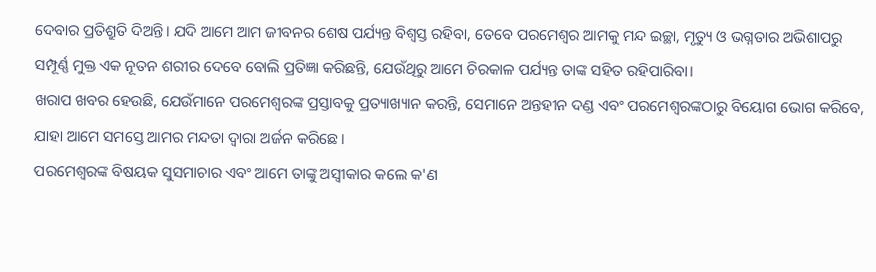ଦେବାର ପ୍ରତିଶ୍ରୁତି ଦିଅନ୍ତି। ଯଦି ଆମେ ଆମ ଜୀବନର ଶେଷ ପର୍ଯ୍ୟନ୍ତ ବିଶ୍ୱସ୍ତ ରହିବା, ତେବେ ପରମେଶ୍ୱର ଆମକୁ ମନ୍ଦ ଇଚ୍ଛା, ମୃତ୍ୟୁ ଓ ଭଗ୍ନତାର ଅଭିଶାପରୁ ସମ୍ପୂର୍ଣ୍ଣ ମୁକ୍ତ ଏକ ନୂତନ ଶରୀର ଦେବେ ବୋଲି ପ୍ରତିଜ୍ଞା କରିଛନ୍ତି, ଯେଉଁଥିରୁ ଆମେ ଚିରକାଳ ପର୍ଯ୍ୟନ୍ତ ତାଙ୍କ ସହିତ ରହିପାରିବା।
ଖରାପ ଖବର ହେଉଛି, ଯେଉଁମାନେ ପରମେଶ୍ୱରଙ୍କ ପ୍ରସ୍ତାବକୁ ପ୍ରତ୍ୟାଖ୍ୟାନ କରନ୍ତି, ସେମାନେ ଅନ୍ତହୀନ ଦଣ୍ଡ ଏବଂ ପରମେଶ୍ୱରଙ୍କଠାରୁ ବିୟୋଗ ଭୋଗ କରିବେ, ଯାହା ଆମେ ସମସ୍ତେ ଆମର ମନ୍ଦତା ଦ୍ୱାରା ଅର୍ଜନ କରିଛେ।
ପରମେଶ୍ୱରଙ୍କ ବିଷୟକ ସୁସମାଚାର ଏବଂ ଆମେ ତାଙ୍କୁ ଅସ୍ୱୀକାର କଲେ କ'ଣ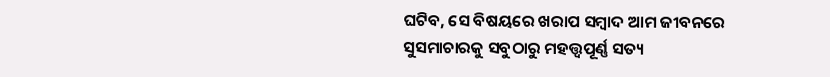ଘଟିବ, ସେ ବିଷୟରେ ଖରାପ ସମ୍ବାଦ ଆମ ଜୀବନରେ ସୁସମାଚାରକୁ ସବୁଠାରୁ ମହତ୍ତ୍ୱପୂର୍ଣ୍ଣ ସତ୍ୟ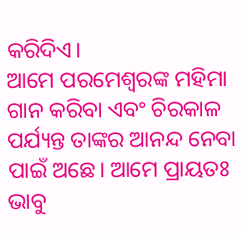କରିଦିଏ।
ଆମେ ପରମେଶ୍ୱରଙ୍କ ମହିମା ଗାନ କରିବା ଏବଂ ଚିରକାଳ ପର୍ଯ୍ୟନ୍ତ ତାଙ୍କର ଆନନ୍ଦ ନେବା ପାଇଁ ଅଛେ। ଆମେ ପ୍ରାୟତଃ ଭାବୁ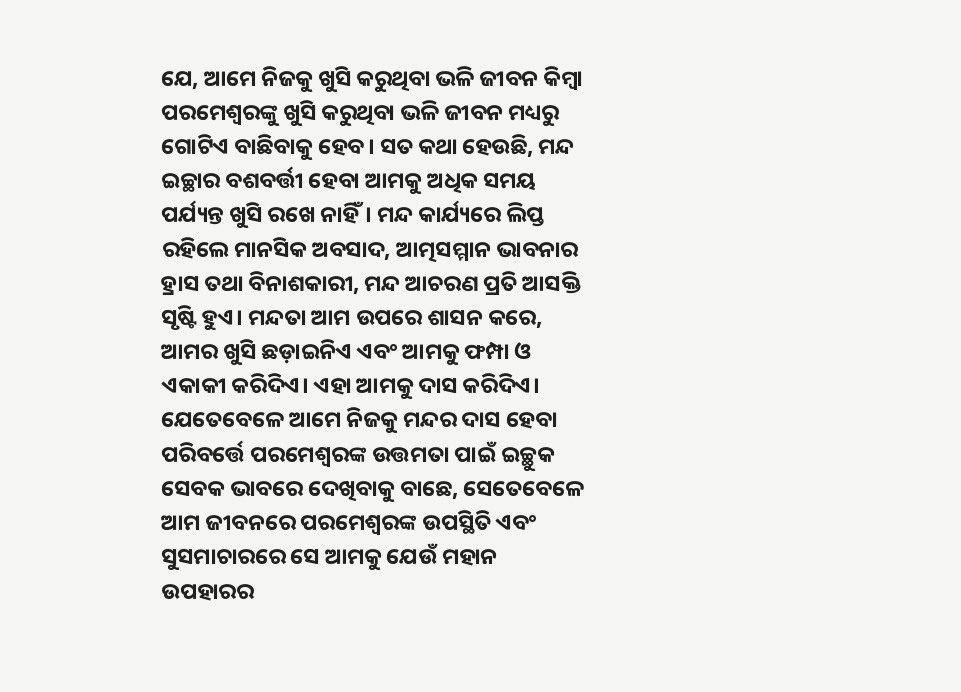ଯେ, ଆମେ ନିଜକୁ ଖୁସି କରୁଥିବା ଭଳି ଜୀବନ କିମ୍ବା ପରମେଶ୍ୱରଙ୍କୁ ଖୁସି କରୁଥିବା ଭଳି ଜୀବନ ମଧ୍ୟରୁ ଗୋଟିଏ ବାଛିବାକୁ ହେବ। ସତ କଥା ହେଉଛି, ମନ୍ଦ ଇଚ୍ଛାର ବଶବର୍ତ୍ତୀ ହେବା ଆମକୁ ଅଧିକ ସମୟ ପର୍ଯ୍ୟନ୍ତ ଖୁସି ରଖେ ନାହିଁ। ମନ୍ଦ କାର୍ଯ୍ୟରେ ଲିପ୍ତ ରହିଲେ ମାନସିକ ଅବସାଦ, ଆତ୍ମସମ୍ମାନ ଭାବନାର ହ୍ରାସ ତଥା ବିନାଶକାରୀ, ମନ୍ଦ ଆଚରଣ ପ୍ରତି ଆସକ୍ତି ସୃଷ୍ଟି ହୁଏ। ମନ୍ଦତା ଆମ ଉପରେ ଶାସନ କରେ, ଆମର ଖୁସି ଛଡ଼ାଇନିଏ ଏବଂ ଆମକୁ ଫମ୍ପା ଓ ଏକାକୀ କରିଦିଏ। ଏହା ଆମକୁ ଦାସ କରିଦିଏ।
ଯେତେବେଳେ ଆମେ ନିଜକୁ ମନ୍ଦର ଦାସ ହେବା ପରିବର୍ତ୍ତେ ପରମେଶ୍ୱରଙ୍କ ଉତ୍ତମତା ପାଇଁ ଇଚ୍ଛୁକ ସେବକ ଭାବରେ ଦେଖିବାକୁ ବାଛେ, ସେତେବେଳେ ଆମ ଜୀବନରେ ପରମେଶ୍ୱରଙ୍କ ଉପସ୍ଥିତି ଏବଂ ସୁସମାଚାରରେ ସେ ଆମକୁ ଯେଉଁ ମହାନ ଉପହାରର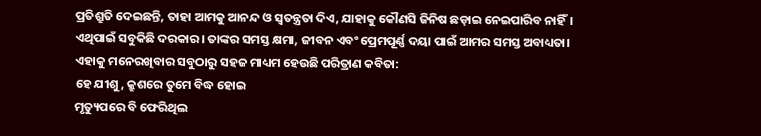ପ୍ରତିଶ୍ରୁତି ଦେଇଛନ୍ତି, ତାହା ଆମକୁ ଆନନ୍ଦ ଓ ସ୍ୱତନ୍ତ୍ରତା ଦିଏ, ଯାହାକୁ କୌଣସି ଜିନିଷ ଛଡ଼ାଇ ନେଇପାରିବ ନାହିଁ।
ଏଥିପାଇଁ ସବୁକିଛି ଦରକାର। ତାଙ୍କର ସମସ୍ତ କ୍ଷମା, ଜୀବନ ଏବଂ ପ୍ରେମପୂର୍ଣ୍ଣ ଦୟା ପାଇଁ ଆମର ସମସ୍ତ ଅବାଧ୍ୟତା।
ଏହାକୁ ମନେରଖିବାର ସବୁଠାରୁ ସହଜ ମାଧ୍ୟମ ହେଉଛି ପରିତ୍ରାଣ କବିତା:
ହେ ଯୀଶୁ, କ୍ରୁଶରେ ତୁମେ ବିଦ୍ଧ ହୋଇ
ମୃତ୍ୟୁପରେ ବି ଫେରିଥିଲ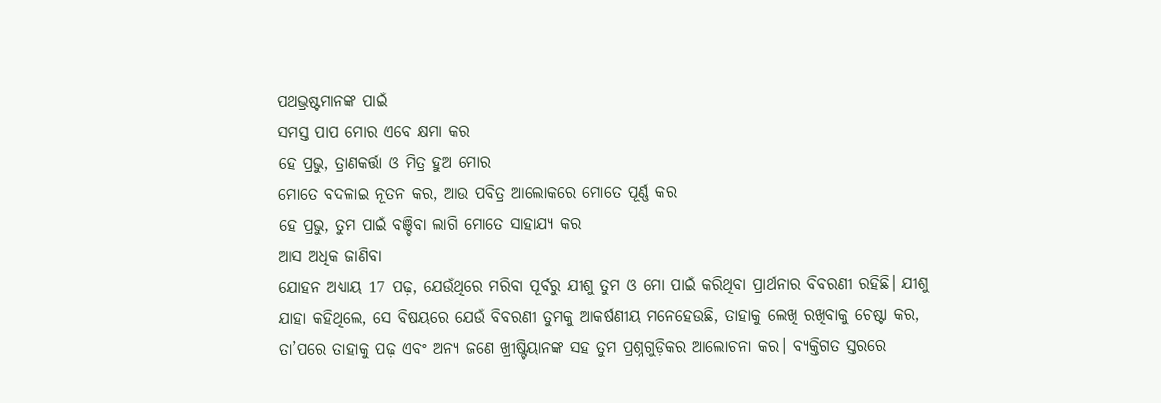ପଥଭ୍ରଷ୍ଟମାନଙ୍କ ପାଇଁ
ସମସ୍ତ ପାପ ମୋର ଏବେ କ୍ଷମା କର
ହେ ପ୍ରଭୁ, ତ୍ରାଣକର୍ତ୍ତା ଓ ମିତ୍ର ହୁଅ ମୋର
ମୋତେ ବଦଳାଇ ନୂତନ କର, ଆଉ ପବିତ୍ର ଆଲୋକରେ ମୋତେ ପୂର୍ଣ୍ଣ କର
ହେ ପ୍ରଭୁ, ତୁମ ପାଇଁ ବଞ୍ଚିବା ଲାଗି ମୋତେ ସାହାଯ୍ୟ କର
ଆସ ଅଧିକ ଜାଣିବା
ଯୋହନ ଅଧ୍ୟାୟ 17 ପଢ଼, ଯେଉଁଥିରେ ମରିବା ପୂର୍ବରୁ ଯୀଶୁ ତୁମ ଓ ମୋ ପାଇଁ କରିଥିବା ପ୍ରାର୍ଥନାର ବିବରଣୀ ରହିଛି। ଯୀଶୁ ଯାହା କହିଥିଲେ, ସେ ବିଷୟରେ ଯେଉଁ ବିବରଣୀ ତୁମକୁ ଆକର୍ଷଣୀୟ ମନେହେଉଛି, ତାହାକୁ ଲେଖି ରଖିବାକୁ ଚେଷ୍ଟା କର, ତା’ପରେ ତାହାକୁ ପଢ଼ ଏବଂ ଅନ୍ୟ ଜଣେ ଖ୍ରୀଷ୍ଟିୟାନଙ୍କ ସହ ତୁମ ପ୍ରଶ୍ନଗୁଡ଼ିକର ଆଲୋଚନା କର। ବ୍ୟକ୍ତିଗତ ସ୍ତରରେ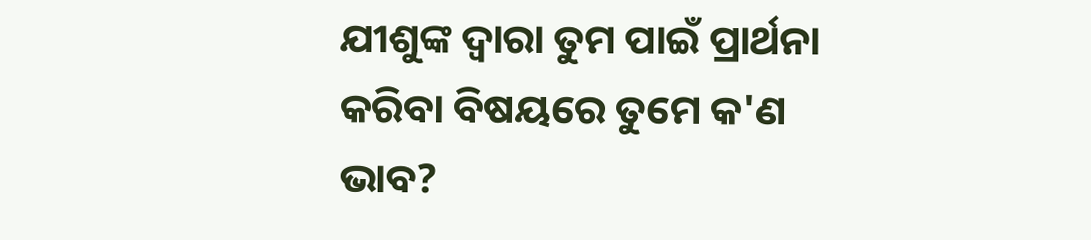ଯୀଶୁଙ୍କ ଦ୍ୱାରା ତୁମ ପାଇଁ ପ୍ରାର୍ଥନା କରିବା ବିଷୟରେ ତୁମେ କ'ଣ ଭାବ?